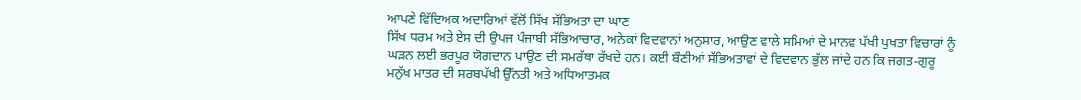ਆਪਣੇ ਵਿੱਦਿਅਕ ਅਦਾਰਿਆਂ ਵੱਲੋਂ ਸਿੱਖ ਸੱਭਿਅਤਾ ਦਾ ਘਾਣ
ਸਿੱਖ ਧਰਮ ਅਤੇ ਏਸ ਦੀ ਉਪਜ ਪੰਜਾਬੀ ਸੱਭਿਆਚਾਰ, ਅਨੇਕਾਂ ਵਿਦਵਾਨਾਂ ਅਨੁਸਾਰ, ਆਉਣ ਵਾਲੇ ਸਮਿਆਂ ਦੇ ਮਾਨਵ ਪੱਖੀ ਪੁਖਤਾ ਵਿਚਾਰਾਂ ਨੂੰ ਘੜਨ ਲਈ ਭਰਪੂਰ ਯੋਗਦਾਨ ਪਾਉਣ ਦੀ ਸਮਰੱਥਾ ਰੱਖਦੇ ਹਨ। ਕਈ ਬੌਣੀਆਂ ਸੱਭਿਅਤਾਵਾਂ ਦੇ ਵਿਦਵਾਨ ਭੁੱਲ ਜਾਂਦੇ ਹਨ ਕਿ ਜਗਤ-ਗੁਰੂ ਮਨੁੱਖ ਮਾਤਰ ਦੀ ਸਰਬਪੱਖੀ ਉੱਨਤੀ ਅਤੇ ਅਧਿਆਤਮਕ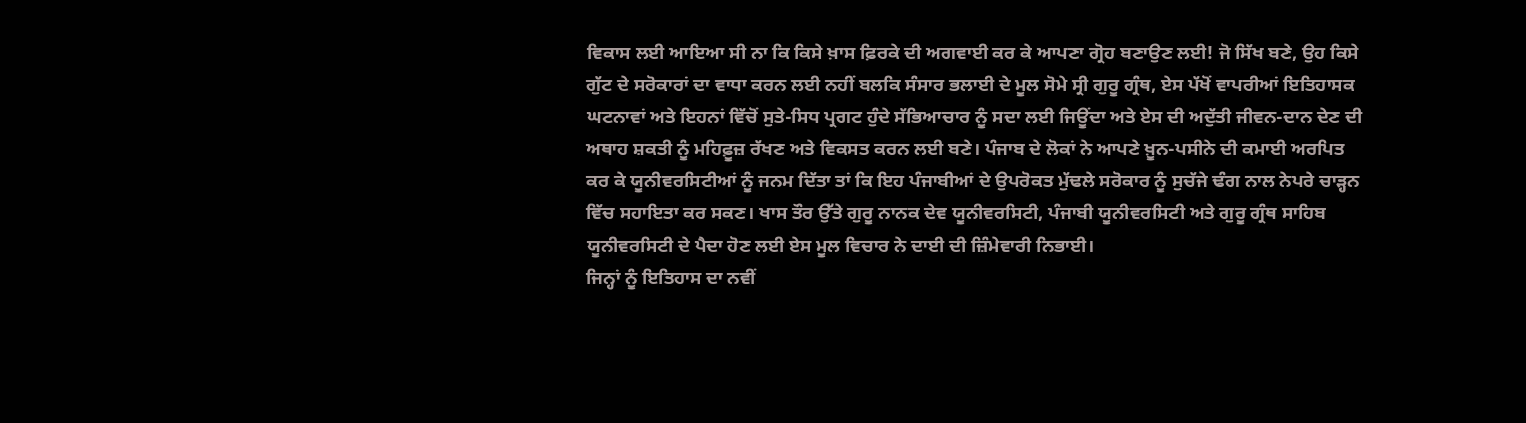ਵਿਕਾਸ ਲਈ ਆਇਆ ਸੀ ਨਾ ਕਿ ਕਿਸੇ ਖ਼ਾਸ ਫ਼ਿਰਕੇ ਦੀ ਅਗਵਾਈ ਕਰ ਕੇ ਆਪਣਾ ਗ੍ਰੋਹ ਬਣਾਉਣ ਲਈ! ਜੋ ਸਿੱਖ ਬਣੇ, ਉਹ ਕਿਸੇ ਗੁੱਟ ਦੇ ਸਰੋਕਾਰਾਂ ਦਾ ਵਾਧਾ ਕਰਨ ਲਈ ਨਹੀਂ ਬਲਕਿ ਸੰਸਾਰ ਭਲਾਈ ਦੇ ਮੂਲ ਸੋਮੇ ਸ੍ਰੀ ਗੁਰੂ ਗ੍ਰੰਥ, ਏਸ ਪੱਖੋਂ ਵਾਪਰੀਆਂ ਇਤਿਹਾਸਕ ਘਟਨਾਵਾਂ ਅਤੇ ਇਹਨਾਂ ਵਿੱਚੋਂ ਸੁਤੇ-ਸਿਧ ਪ੍ਰਗਟ ਹੁੰਦੇ ਸੱਭਿਆਚਾਰ ਨੂੰ ਸਦਾ ਲਈ ਜਿਊਂਦਾ ਅਤੇ ਏਸ ਦੀ ਅਦੁੱਤੀ ਜੀਵਨ-ਦਾਨ ਦੇਣ ਦੀ ਅਥਾਹ ਸ਼ਕਤੀ ਨੂੰ ਮਹਿਫ਼ੂਜ਼ ਰੱਖਣ ਅਤੇ ਵਿਕਸਤ ਕਰਨ ਲਈ ਬਣੇ। ਪੰਜਾਬ ਦੇ ਲੋਕਾਂ ਨੇ ਆਪਣੇ ਖ਼ੂਨ-ਪਸੀਨੇ ਦੀ ਕਮਾਈ ਅਰਪਿਤ ਕਰ ਕੇ ਯੂਨੀਵਰਸਿਟੀਆਂ ਨੂੰ ਜਨਮ ਦਿੱਤਾ ਤਾਂ ਕਿ ਇਹ ਪੰਜਾਬੀਆਂ ਦੇ ਉਪਰੋਕਤ ਮੁੱਢਲੇ ਸਰੋਕਾਰ ਨੂੰ ਸੁਚੱਜੇ ਢੰਗ ਨਾਲ ਨੇਪਰੇ ਚਾੜ੍ਹਨ ਵਿੱਚ ਸਹਾਇਤਾ ਕਰ ਸਕਣ। ਖਾਸ ਤੌਰ ਉੱਤੇ ਗੁਰੂ ਨਾਨਕ ਦੇਵ ਯੂਨੀਵਰਸਿਟੀ, ਪੰਜਾਬੀ ਯੂਨੀਵਰਸਿਟੀ ਅਤੇ ਗੁਰੂ ਗ੍ਰੰਥ ਸਾਹਿਬ ਯੂਨੀਵਰਸਿਟੀ ਦੇ ਪੈਦਾ ਹੋਣ ਲਈ ਏਸ ਮੂਲ ਵਿਚਾਰ ਨੇ ਦਾਈ ਦੀ ਜ਼ਿੰਮੇਵਾਰੀ ਨਿਭਾਈ।
ਜਿਨ੍ਹਾਂ ਨੂੰ ਇਤਿਹਾਸ ਦਾ ਨਵੀਂ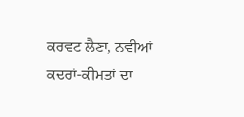ਕਰਵਟ ਲੈਣਾ, ਨਵੀਆਂ ਕਦਰਾਂ-ਕੀਮਤਾਂ ਦਾ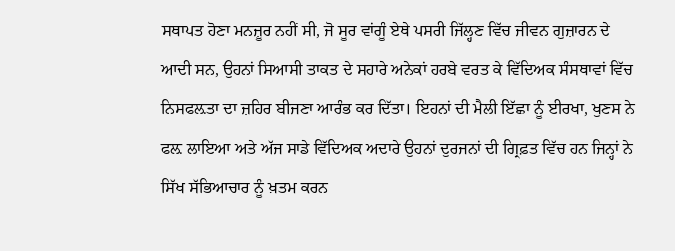ਸਥਾਪਤ ਹੋਣਾ ਮਨਜ਼ੂਰ ਨਹੀਂ ਸੀ, ਜੋ ਸੂਰ ਵਾਂਗੂੰ ਏਥੇ ਪਸਰੀ ਜਿੱਲ੍ਹਣ ਵਿੱਚ ਜੀਵਨ ਗੁਜ਼ਾਰਨ ਦੇ ਆਦੀ ਸਨ, ਉਹਨਾਂ ਸਿਆਸੀ ਤਾਕਤ ਦੇ ਸਹਾਰੇ ਅਨੇਕਾਂ ਹਰਬੇ ਵਰਤ ਕੇ ਵਿੱਦਿਅਕ ਸੰਸਥਾਵਾਂ ਵਿੱਚ ਨਿਸਫਲ਼ਤਾ ਦਾ ਜ਼ਹਿਰ ਬੀਜਣਾ ਆਰੰਭ ਕਰ ਦਿੱਤਾ। ਇਹਨਾਂ ਦੀ ਮੈਲੀ ਇੱਛਾ ਨੂੰ ਈਰਖਾ, ਖੁਣਸ ਨੇ ਫਲ਼ ਲਾਇਆ ਅਤੇ ਅੱਜ ਸਾਡੇ ਵਿੱਦਿਅਕ ਅਦਾਰੇ ਉਹਨਾਂ ਦੁਰਜਨਾਂ ਦੀ ਗ੍ਰਿਫ਼ਤ ਵਿੱਚ ਹਨ ਜਿਨ੍ਹਾਂ ਨੇ ਸਿੱਖ ਸੱਭਿਆਚਾਰ ਨੂੰ ਖ਼ਤਮ ਕਰਨ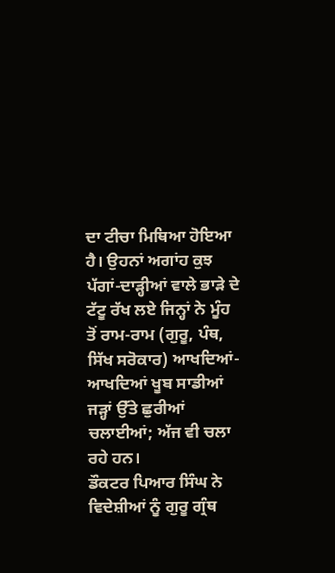ਦਾ ਟੀਚਾ ਮਿਥਿਆ ਹੋਇਆ ਹੈ। ਉਹਨਾਂ ਅਗਾਂਹ ਕੁਝ ਪੱਗਾਂ-ਦਾੜ੍ਹੀਆਂ ਵਾਲੇ ਭਾੜੇ ਦੇ ਟੱਟੂ ਰੱਖ ਲਏ ਜਿਨ੍ਹਾਂ ਨੇ ਮੂੰਹ ਤੋਂ ਰਾਮ-ਰਾਮ (ਗੁਰੂ, ਪੰਥ, ਸਿੱਖ ਸਰੋਕਾਰ) ਆਖਦਿਆਂ-ਆਖਦਿਆਂ ਖੂਬ ਸਾਡੀਆਂ ਜੜ੍ਹਾਂ ਉੱਤੇ ਛੁਰੀਆਂ ਚਲਾਈਆਂ; ਅੱਜ ਵੀ ਚਲਾ ਰਹੇ ਹਨ।
ਡੌਕਟਰ ਪਿਆਰ ਸਿੰਘ ਨੇ ਵਿਦੇਸ਼ੀਆਂ ਨੂੰ ਗੁਰੂ ਗ੍ਰੰਥ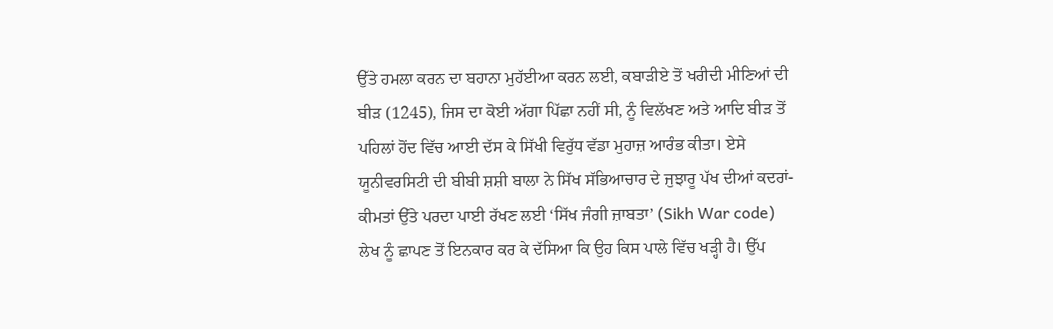ਉੱਤੇ ਹਮਲਾ ਕਰਨ ਦਾ ਬਹਾਨਾ ਮੁਹੱਈਆ ਕਰਨ ਲਈ, ਕਬਾੜੀਏ ਤੋਂ ਖਰੀਦੀ ਮੀਣਿਆਂ ਦੀ ਬੀੜ (1245), ਜਿਸ ਦਾ ਕੋਈ ਅੱਗਾ ਪਿੱਛਾ ਨਹੀਂ ਸੀ, ਨੂੰ ਵਿਲੱਖਣ ਅਤੇ ਆਦਿ ਬੀੜ ਤੋਂ ਪਹਿਲਾਂ ਹੋਂਦ ਵਿੱਚ ਆਈ ਦੱਸ ਕੇ ਸਿੱਖੀ ਵਿਰੁੱਧ ਵੱਡਾ ਮੁਹਾਜ਼ ਆਰੰਭ ਕੀਤਾ। ਏਸੇ ਯੂਨੀਵਰਸਿਟੀ ਦੀ ਬੀਬੀ ਸ਼ਸ਼ੀ ਬਾਲਾ ਨੇ ਸਿੱਖ ਸੱਭਿਆਚਾਰ ਦੇ ਜੁਝਾਰੂ ਪੱਖ ਦੀਆਂ ਕਦਰਾਂ-ਕੀਮਤਾਂ ਉੱਤੇ ਪਰਦਾ ਪਾਈ ਰੱਖਣ ਲਈ ‘ਸਿੱਖ ਜੰਗੀ ਜ਼ਾਬਤਾ’ (Sikh War code) ਲੇਖ ਨੂੰ ਛਾਪਣ ਤੋਂ ਇਨਕਾਰ ਕਰ ਕੇ ਦੱਸਿਆ ਕਿ ਉਹ ਕਿਸ ਪਾਲੇ ਵਿੱਚ ਖੜ੍ਹੀ ਹੈ। ਉੱਪ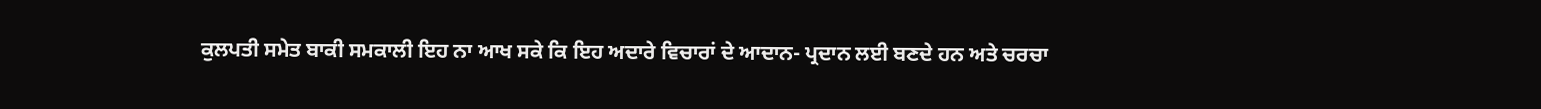ਕੁਲਪਤੀ ਸਮੇਤ ਬਾਕੀ ਸਮਕਾਲੀ ਇਹ ਨਾ ਆਖ ਸਕੇ ਕਿ ਇਹ ਅਦਾਰੇ ਵਿਚਾਰਾਂ ਦੇ ਆਦਾਨ- ਪ੍ਰਦਾਨ ਲਈ ਬਣਦੇ ਹਨ ਅਤੇ ਚਰਚਾ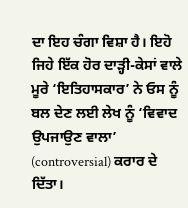ਦਾ ਇਹ ਚੰਗਾ ਵਿਸ਼ਾ ਹੈ। ਇਹੋ ਜਿਹੇ ਇੱਕ ਹੋਰ ਦਾੜ੍ਹੀ-ਕੇਸਾਂ ਵਾਲੇ ਮੂਰੇ ‘ਇਤਿਹਾਸਕਾਰ’ ਨੇ ਓਸ ਨੂੰ ਬਲ ਦੇਣ ਲਈ ਲੇਖ ਨੂੰ ‘ਵਿਵਾਦ ਉਪਜਾਉਣ ਵਾਲਾ’ (controversial) ਕਰਾਰ ਦੇ ਦਿੱਤਾ।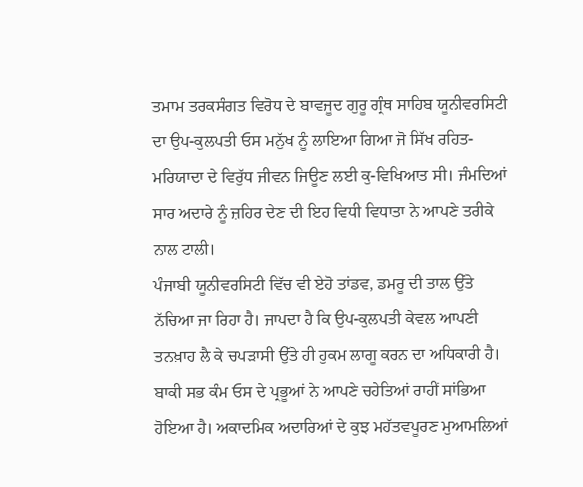ਤਮਾਮ ਤਰਕਸੰਗਤ ਵਿਰੋਧ ਦੇ ਬਾਵਜੂਦ ਗੁਰੂ ਗ੍ਰੰਥ ਸਾਹਿਬ ਯੂਨੀਵਰਸਿਟੀ ਦਾ ਉਪ-ਕੁਲਪਤੀ ਓਸ ਮਨੁੱਖ ਨੂੰ ਲਾਇਆ ਗਿਆ ਜੋ ਸਿੱਖ ਰਹਿਤ-ਮਰਿਯਾਦਾ ਦੇ ਵਿਰੁੱਧ ਜੀਵਨ ਜਿਊਣ ਲਈ ਕੁ-ਵਿਖਿਆਤ ਸੀ। ਜੰਮਦਿਆਂ ਸਾਰ ਅਦਾਰੇ ਨੂੰ ਜ਼ਹਿਰ ਦੇਣ ਦੀ ਇਹ ਵਿਧੀ ਵਿਧਾਤਾ ਨੇ ਆਪਣੇ ਤਰੀਕੇ ਨਾਲ ਟਾਲੀ।
ਪੰਜਾਬੀ ਯੂਨੀਵਰਸਿਟੀ ਵਿੱਚ ਵੀ ਏਹੋ ਤਾਂਡਵ, ਡਮਰੂ ਦੀ ਤਾਲ ਉੱਤੇ ਨੱਚਿਆ ਜਾ ਰਿਹਾ ਹੈ। ਜਾਪਦਾ ਹੈ ਕਿ ਉਪ-ਕੁਲਪਤੀ ਕੇਵਲ ਆਪਣੀ ਤਨਖ਼ਾਹ ਲੈ ਕੇ ਚਪੜਾਸੀ ਉੱਤੇ ਹੀ ਹੁਕਮ ਲਾਗੂ ਕਰਨ ਦਾ ਅਧਿਕਾਰੀ ਹੈ। ਬਾਕੀ ਸਭ ਕੰਮ ਓਸ ਦੇ ਪ੍ਰਭੂਆਂ ਨੇ ਆਪਣੇ ਚਹੇਤਿਆਂ ਰਾਹੀਂ ਸਾਂਭਿਆ ਹੋਇਆ ਹੈ। ਅਕਾਦਮਿਕ ਅਦਾਰਿਆਂ ਦੇ ਕੁਝ ਮਹੱਤਵਪੂਰਣ ਮੁਆਮਲਿਆਂ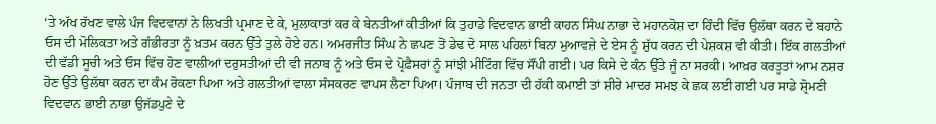‘ਤੇ ਅੱਖ ਰੱਖਣ ਵਾਲੇ ਪੰਜ ਵਿਦਵਾਨਾਂ ਨੇ ਲਿਖਤੀ ਪ੍ਰਮਾਣ ਦੇ ਕੇ, ਮੁਲਾਕਾਤਾਂ ਕਰ ਕੇ ਬੇਨਤੀਆਂ ਕੀਤੀਆਂ ਕਿ ਤੁਹਾਡੇ ਵਿਦਵਾਨ ਭਾਈ ਕਾਹਨ ਸਿੰਘ ਨਾਭਾ ਦੇ ਮਹਾਨਕੋਸ਼ ਦਾ ਹਿੰਦੀ ਵਿੱਚ ਉਲੱਥਾ ਕਰਨ ਦੇ ਬਹਾਨੇ ਓਸ ਦੀ ਮੋਲਿਕਤਾ ਅਤੇ ਗੰਭੀਰਤਾ ਨੂੰ ਖ਼ਤਮ ਕਰਨ ਉੱਤੇ ਤੁਲੇ ਹੋਏ ਹਨ। ਅਮਰਜੀਤ ਸਿੰਘ ਨੇ ਛਪਣ ਤੋਂ ਡੇਢ ਦੋ ਸਾਲ ਪਹਿਲਾਂ ਬਿਨਾ ਮੁਆਵਜ਼ੇ ਦੇ ਏਸ ਨੂੰ ਸ਼ੁੱਧ ਕਰਨ ਦੀ ਪੇਸ਼ਕਸ਼ ਵੀ ਕੀਤੀ। ਇੱਕ ਗਲਤੀਆਂ ਦੀ ਵੱਡੀ ਸੂਚੀ ਅਤੇ ਓਸ ਵਿੱਚ ਹੋਣ ਵਾਲੀਆਂ ਦਰੁਸਤੀਆਂ ਦੀ ਵੀ ਜਨਾਬ ਨੂੰ ਅਤੇ ਓਸ ਦੇ ਪ੍ਰੋਫ਼ੈਸਰਾਂ ਨੂੰ ਸਾਂਝੀ ਮੀਟਿੰਗ ਵਿੱਚ ਸੌਂਪੀ ਗਈ। ਪਰ ਕਿਸੇ ਦੇ ਕੰਨ ਉੱਤੇ ਜੂੰ ਨਾ ਸਰਕੀ। ਆਖ਼ਰ ਕਰਤੂਤਾਂ ਆਮ ਨਸ਼ਰ ਹੋਣ ਉੱਤੇ ਉਲੱਥਾ ਕਰਨ ਦਾ ਕੰਮ ਰੋਕਣਾ ਪਿਆ ਅਤੇ ਗਲਤੀਆਂ ਵਾਲਾ ਸੰਸਕਰਣ ਵਾਪਸ ਲੈਣਾ ਪਿਆ। ਪੰਜਾਬ ਦੀ ਜਨਤਾ ਦੀ ਹੱਕੀ ਕਮਾਈ ਤਾਂ ਸ਼ੀਰੇ ਮਾਦਰ ਸਮਝ ਕੇ ਛਕ ਲਈ ਗਈ ਪਰ ਸਾਡੇ ਸ਼੍ਰੋਮਣੀ ਵਿਦਵਾਨ ਭਾਈ ਨਾਭਾ ਉਜੱਡਪੁਣੇ ਦੇ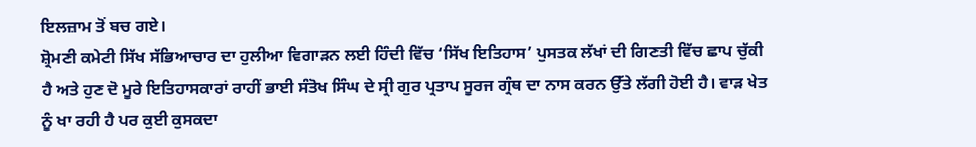ਇਲਜ਼ਾਮ ਤੋਂ ਬਚ ਗਏ।
ਸ਼੍ਰੋਮਣੀ ਕਮੇਟੀ ਸਿੱਖ ਸੱਭਿਆਚਾਰ ਦਾ ਹੁਲੀਆ ਵਿਗਾੜਨ ਲਈ ਹਿੰਦੀ ਵਿੱਚ ‘ਸਿੱਖ ਇਤਿਹਾਸ’ ਪੁਸਤਕ ਲੱਖਾਂ ਦੀ ਗਿਣਤੀ ਵਿੱਚ ਛਾਪ ਚੁੱਕੀ ਹੈ ਅਤੇ ਹੁਣ ਦੋ ਮੂਰੇ ਇਤਿਹਾਸਕਾਰਾਂ ਰਾਹੀਂ ਭਾਈ ਸੰਤੋਖ ਸਿੰਘ ਦੇ ਸ੍ਰੀ ਗੁਰ ਪ੍ਰਤਾਪ ਸੂਰਜ ਗ੍ਰੰਥ ਦਾ ਨਾਸ ਕਰਨ ਉੱਤੇ ਲੱਗੀ ਹੋਈ ਹੈ। ਵਾੜ ਖੇਤ ਨੂੰ ਖਾ ਰਹੀ ਹੈ ਪਰ ਕੁਈ ਕੁਸਕਦਾ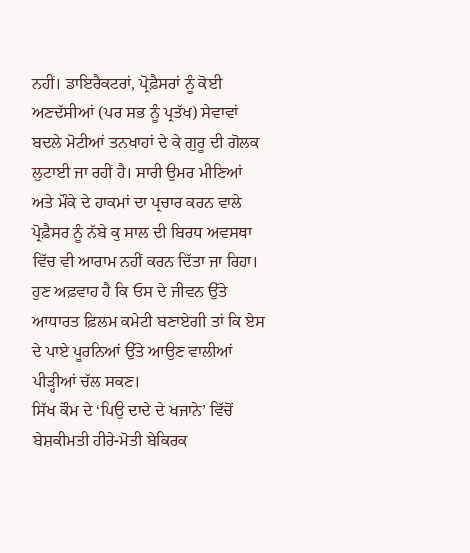ਨਹੀਂ। ਡਾਇਰੈਕਟਰਾਂ, ਪ੍ਰੋਫ਼ੈਸਰਾਂ ਨੂੰ ਕੋਈ ਅਣਦੱਸੀਆਂ (ਪਰ ਸਭ ਨੂੰ ਪ੍ਰਤੱਖ) ਸੇਵਾਵਾਂ ਬਦਲੇ ਮੋਟੀਆਂ ਤਨਖਾਹਾਂ ਦੇ ਕੇ ਗੁਰੂ ਦੀ ਗੋਲਕ ਲੁਟਾਈ ਜਾ ਰਹੀਂ ਹੈ। ਸਾਰੀ ਉਮਰ ਮੀਣਿਆਂ ਅਤੇ ਮੌਕੇ ਦੇ ਹਾਕਮਾਂ ਦਾ ਪ੍ਰਚਾਰ ਕਰਨ ਵਾਲੇ ਪ੍ਰੋਫ਼ੈਸਰ ਨੂੰ ਨੱਬੇ ਕੁ ਸਾਲ ਦੀ ਬਿਰਧ ਅਵਸਥਾ ਵਿੱਚ ਵੀ ਆਰਾਮ ਨਹੀਂ ਕਰਨ ਦਿੱਤਾ ਜਾ ਰਿਹਾ। ਹੁਣ ਅਫ਼ਵਾਹ ਹੈ ਕਿ ਓਸ ਦੇ ਜੀਵਨ ਉੱਤੇ ਆਧਾਰਤ ਫ਼ਿਲਮ ਕਮੇਟੀ ਬਣਾਏਗੀ ਤਾਂ ਕਿ ਏਸ ਦੇ ਪਾਏ ਪੂਰਨਿਆਂ ਉੱਤੇ ਆਉਣ ਵਾਲੀਆਂ ਪੀੜ੍ਹੀਆਂ ਚੱਲ ਸਕਣ।
ਸਿੱਖ ਕੌਮ ਦੇ ‘ਪਿਉ ਦਾਦੇ ਦੇ ਖਜਾਨੇ’ ਵਿੱਚੋਂ ਬੇਸ਼ਕੀਮਤੀ ਹੀਰੇ-ਮੋਤੀ ਬੇਕਿਰਕ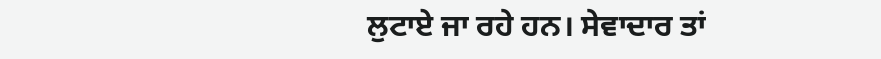ਲੁਟਾਏ ਜਾ ਰਹੇ ਹਨ। ਸੇਵਾਦਾਰ ਤਾਂ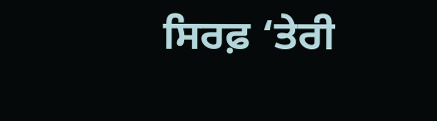ਸਿਰਫ਼ ‘ਤੇਰੀ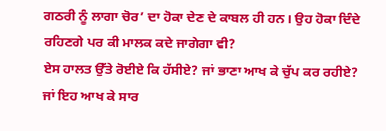ਗਠਰੀ ਨੂੰ ਲਾਗਾ ਚੋਰ’ ਦਾ ਹੋਕਾ ਦੇਣ ਦੇ ਕਾਬਲ ਹੀ ਹਨ। ਉਹ ਹੋਕਾ ਦਿੰਦੇ ਰਹਿਣਗੇ ਪਰ ਕੀ ਮਾਲਕ ਕਦੇ ਜਾਗੇਗਾ ਵੀ?
ਏਸ ਹਾਲਤ ਉੱਤੇ ਰੋਈਏ ਕਿ ਹੱਸੀਏ? ਜਾਂ ਭਾਣਾ ਆਖ ਕੇ ਚੁੱਪ ਕਰ ਰਹੀਏ? ਜਾਂ ਇਹ ਆਖ ਕੇ ਸਾਰ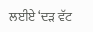ਲਈਏ ‘ਦੜ ਵੱਟ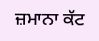ਜ਼ਮਾਨਾ ਕੱਟ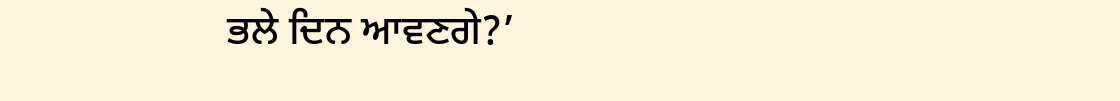ਭਲੇ ਦਿਨ ਆਵਣਗੇ?’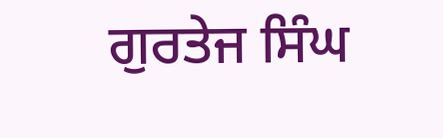ਗੁਰਤੇਜ ਸਿੰਘ